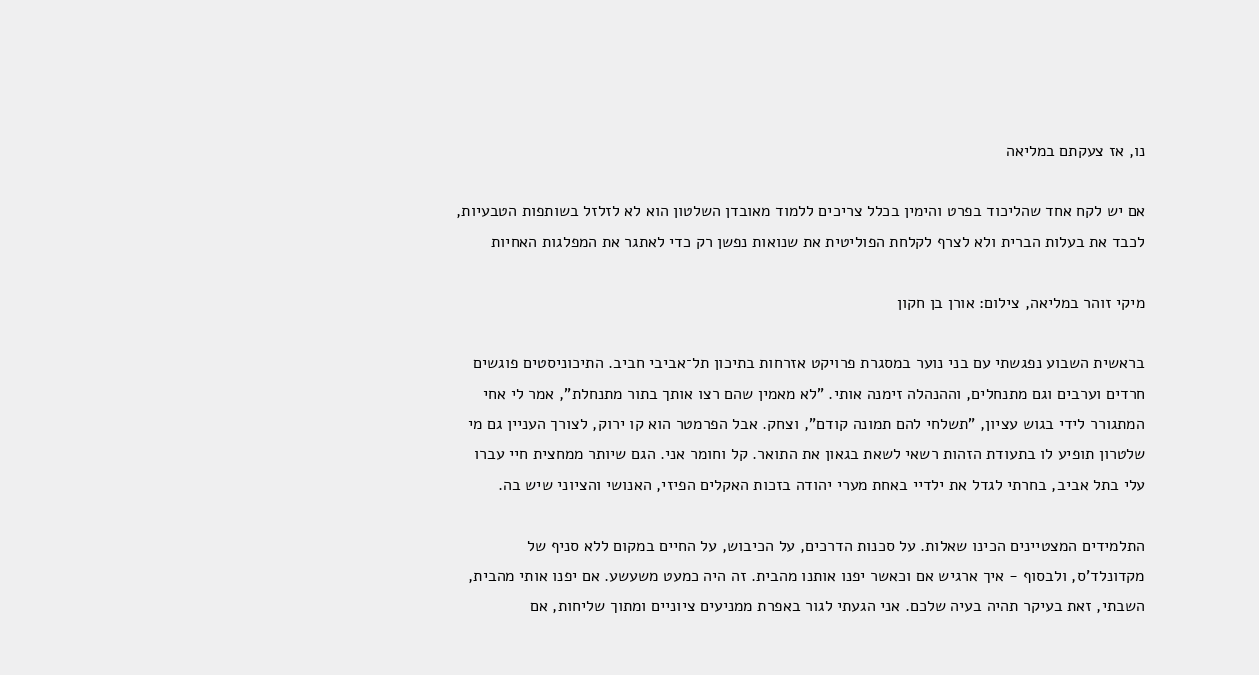נו, אז צעקתם במליאה

אם יש לקח אחד שהליכוד בפרט והימין בכלל צריכים ללמוד מאובדן השלטון הוא לא לזלזל בשותפות הטבעיות, לכבד את בעלות הברית ולא לצרף לקלחת הפוליטית את שנואות נפשן רק כדי לאתגר את המפלגות האחיות

מיקי זוהר במליאה, צילום: אורן בן חקון

בראשית השבוע נפגשתי עם בני נוער במסגרת פרויקט אזרחות בתיכון תל־אביבי חביב. התיכוניסטים פוגשים חרדים וערבים וגם מתנחלים, וההנהלה זימנה אותי. "לא מאמין שהם רצו אותך בתור מתנחלת", אמר לי אחי המתגורר לידי בגוש עציון, "תשלחי להם תמונה קודם", וצחק. אבל הפרמטר הוא קו ירוק, לצורך העניין גם מי שלטרון תופיע לו בתעודת הזהות רשאי לשאת בגאון את התואר. קל וחומר אני. הגם שיותר ממחצית חיי עברו עלי בתל אביב, בחרתי לגדל את ילדיי באחת מערי יהודה בזכות האקלים הפיזי, האנושי והציוני שיש בה.

התלמידים המצטיינים הכינו שאלות. על סכנות הדרכים, על הכיבוש, על החיים במקום ללא סניף של מקדונלד'ס, ולבסוף - איך ארגיש אם וכאשר יפנו אותנו מהבית. זה היה כמעט משעשע. אם יפנו אותי מהבית, השבתי, זאת בעיקר תהיה בעיה שלכם. אני הגעתי לגור באפרת ממניעים ציוניים ומתוך שליחות, אם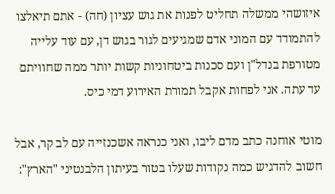איזושהי ממשלה תחליט לפנות את גוש עציון (חה) - אתם תיאלצו להתמודד עם המוני אדם שמגיעים לגור בגוש דן, עם עוד עלייה מטורפת בנדל"ן ועם סכנות ביטחוניות קשות יותר ממה שחוויתם עד עתה. אני לפחות אקבל תמורת האירוע דמי כיס.

מוטי אוחנה כתב מדם ליבו, ואני כנראה אשכנזייה עם לב קר, אבל חשוב להדגיש כמה נקודות שעלו בטור בעיתון הלבנטיני "הארץ":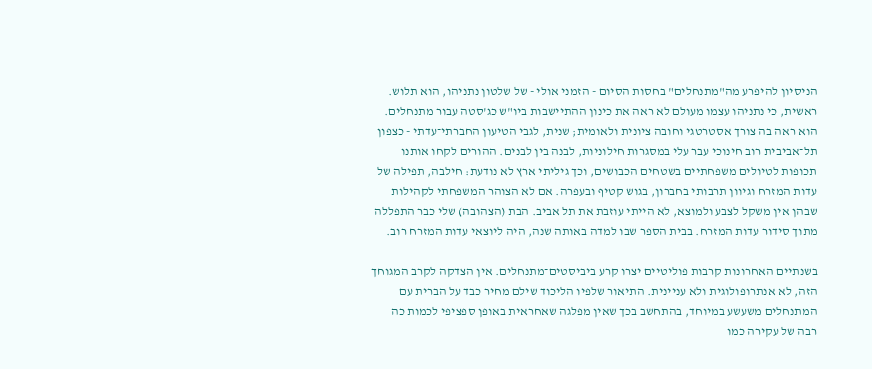הניסיון להיפרע מה"מתנחלים" בחסות הסיום - הזמני אולי - של שלטון נתניהו, הוא תלוש. ראשית, כי נתניהו עצמו מעולם לא ראה את כינון ההתיישבות ביו"ש כג'סטה עבור מתנחלים. הוא ראה בה צורך אסטרטגי וחובה ציונית ולאומית; שנית, לגבי הטיעון החברתי־עדתי - כצפון תל־אביבית רוב חינוכי עבר עלי במסגרות חילוניות, לבנה בין לבנים. ההורים לקחו אותנו תכופות לטיולים משפחתיים בשטחים הכבושים, וכך גיליתי ארץ לא נודעת: חילבה, תפילה של עדות המזרח וגיוון תרבותי בחברון, בגוש קטיף ובעפרה. אם לא הצוהר המשפחתי לקהילות שבהן אין משקל לצבע ולמוצא, לא הייתי עוזבת את תל אביב. הבת (הצהובה) שלי כבר התפללה מתוך סידור עדות המזרח. בבית הספר שבו למדה באותה שנה, היה ליוצאי עדות המזרח רוב.

בשנתיים האחרונות קרבות פוליטיים יצרו קרע ביביסטים־מתנחלים. אין הצדקה לקרב המגוחך הזה, לא אנתרופולוגית ולא עניינית. התיאור שלפיו הליכוד שילם מחיר כבד על הברית עם המתנחלים משעשע במיוחד, בהתחשב בכך שאין מפלגה שאחראית באופן ספציפי לכמות כה רבה של עקירה כמו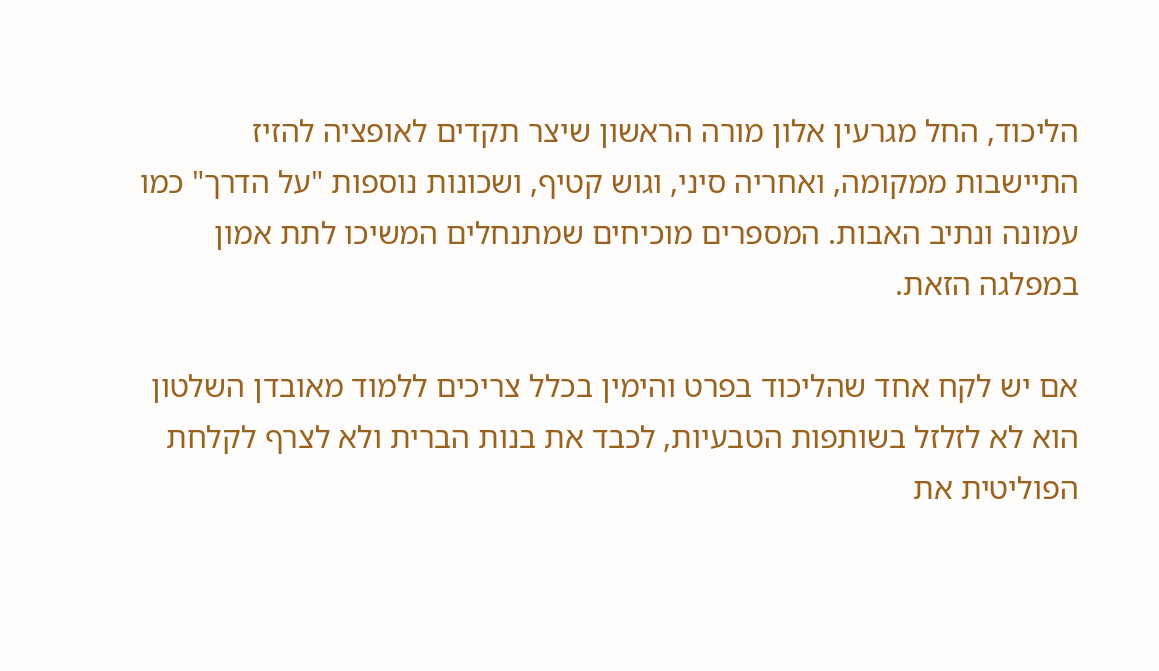הליכוד, החל מגרעין אלון מורה הראשון שיצר תקדים לאופציה להזיז התיישבות ממקומה, ואחריה סיני, וגוש קטיף, ושכונות נוספות "על הדרך" כמו עמונה ונתיב האבות. המספרים מוכיחים שמתנחלים המשיכו לתת אמון במפלגה הזאת.

אם יש לקח אחד שהליכוד בפרט והימין בכלל צריכים ללמוד מאובדן השלטון הוא לא לזלזל בשותפות הטבעיות, לכבד את בנות הברית ולא לצרף לקלחת הפוליטית את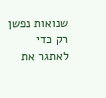שנואות נפשן רק כדי לאתגר את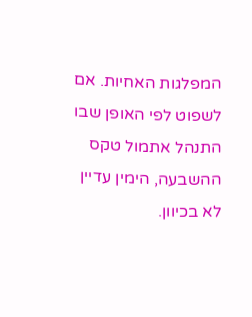המפלגות האחיות. אם לשפוט לפי האופן שבו התנהל אתמול טקס ההשבעה, הימין עדיין לא בכיוון.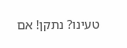טעינו? נתקן! אם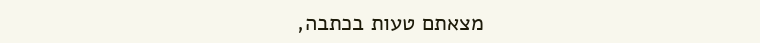מצאתם טעות בכתבה,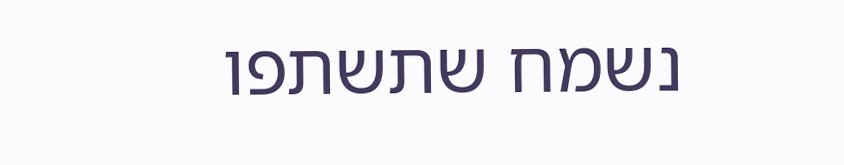נשמח שתשתפו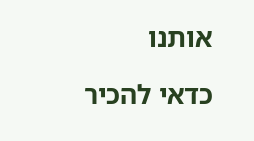אותנו

כדאי להכיר